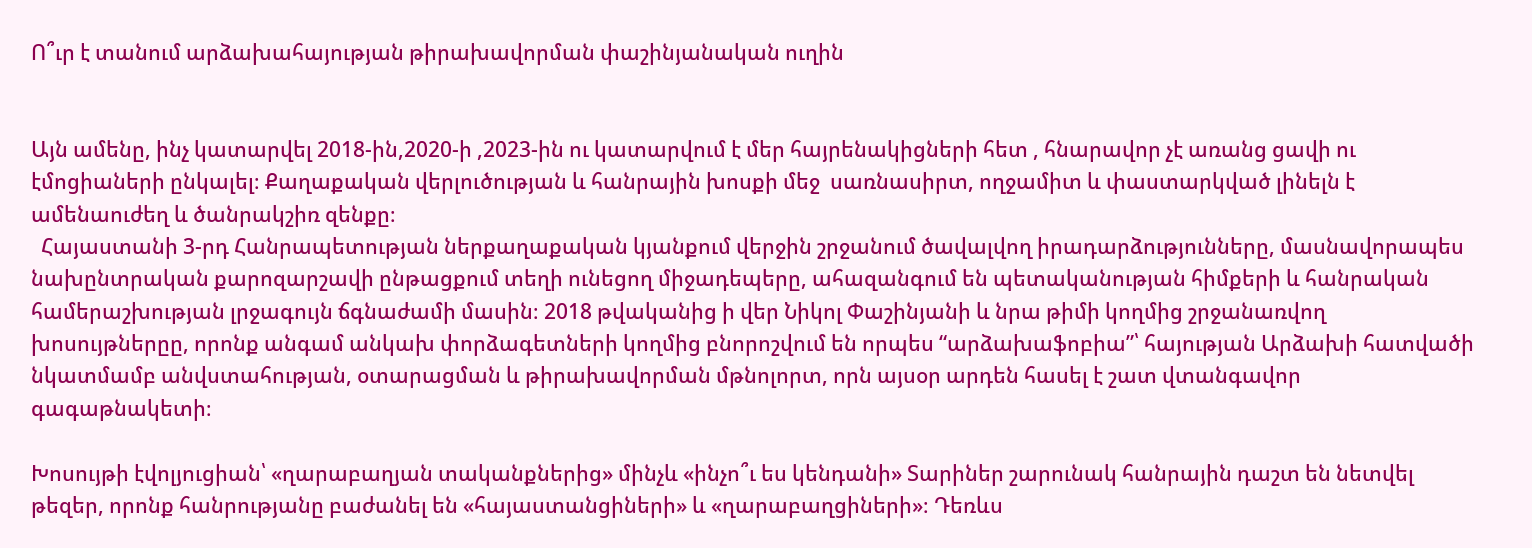Ո՞ւր է տանում արձախահայության թիրախավորման փաշինյանական ուղին


Այն ամենը, ինչ կատարվել 2018-ին,2020-ի ,2023-ին ու կատարվում է մեր հայրենակիցների հետ , հնարավոր չէ առանց ցավի ու էմոցիաների ընկալել։ Քաղաքական վերլուծության և հանրային խոսքի մեջ  սառնասիրտ, ողջամիտ և փաստարկված լինելն է ամենաուժեղ և ծանրակշիռ զենքը։
  Հայաստանի 3-րդ Հանրապետության ներքաղաքական կյանքում վերջին շրջանում ծավալվող իրադարձությունները, մասնավորապես նախընտրական քարոզարշավի ընթացքում տեղի ունեցող միջադեպերը, ահազանգում են պետականության հիմքերի և հանրական համերաշխության լրջագույն ճգնաժամի մասին։ 2018 թվականից ի վեր Նիկոլ Փաշինյանի և նրա թիմի կողմից շրջանառվող խոսույթներըը, որոնք անգամ անկախ փորձագետների կողմից բնորոշվում են որպես “արձախաֆոբիա”՝ հայության Արձախի հատվածի նկատմամբ անվստահության, օտարացման և թիրախավորման մթնոլորտ, որն այսօր արդեն հասել է շատ վտանգավոր գագաթնակետի։

Խոսույթի էվոլյուցիան՝ «ղարաբաղյան տականքներից» մինչև «ինչո՞ւ ես կենդանի» Տարիներ շարունակ հանրային դաշտ են նետվել թեզեր, որոնք հանրությանը բաժանել են «հայաստանցիների» և «ղարաբաղցիների»։ Դեռևս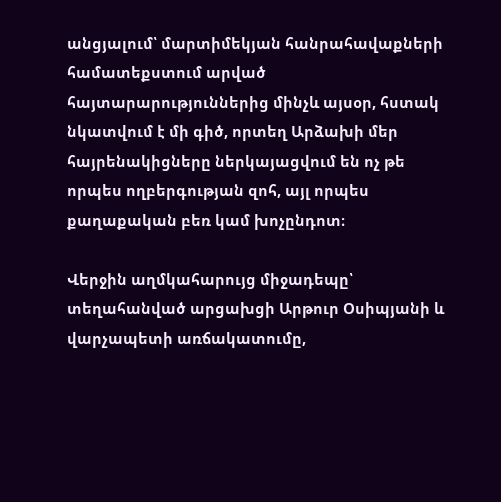անցյալում՝ մարտիմեկյան հանրահավաքների համատեքստում արված հայտարարություններից մինչև այսօր, հստակ նկատվում է մի գիծ, որտեղ Արձախի մեր հայրենակիցները ներկայացվում են ոչ թե որպես ողբերգության զոհ, այլ որպես քաղաքական բեռ կամ խոչընդոտ։

Վերջին աղմկահարույց միջադեպը՝ տեղահանված արցախցի Արթուր Օսիպյանի և վարչապետի առճակատումը,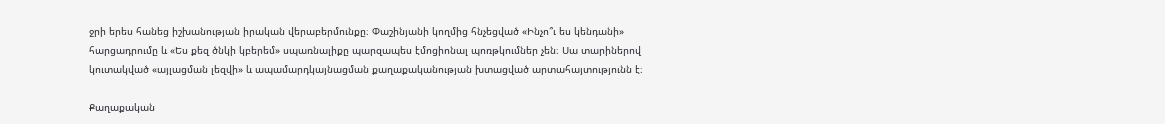ջրի երես հանեց իշխանության իրական վերաբերմունքը։ Փաշինյանի կողմից հնչեցված «Ինչո՞ւ ես կենդանի» հարցադրումը և «Ես քեզ ծնկի կբերեմ» սպառնալիքը պարզապես էմոցիոնալ պոռթկումներ չեն։ Սա տարիներով կուտակված «այլացման լեզվի» և ապամարդկայնացման քաղաքականության խտացված արտահայտությունն է։

Քաղաքական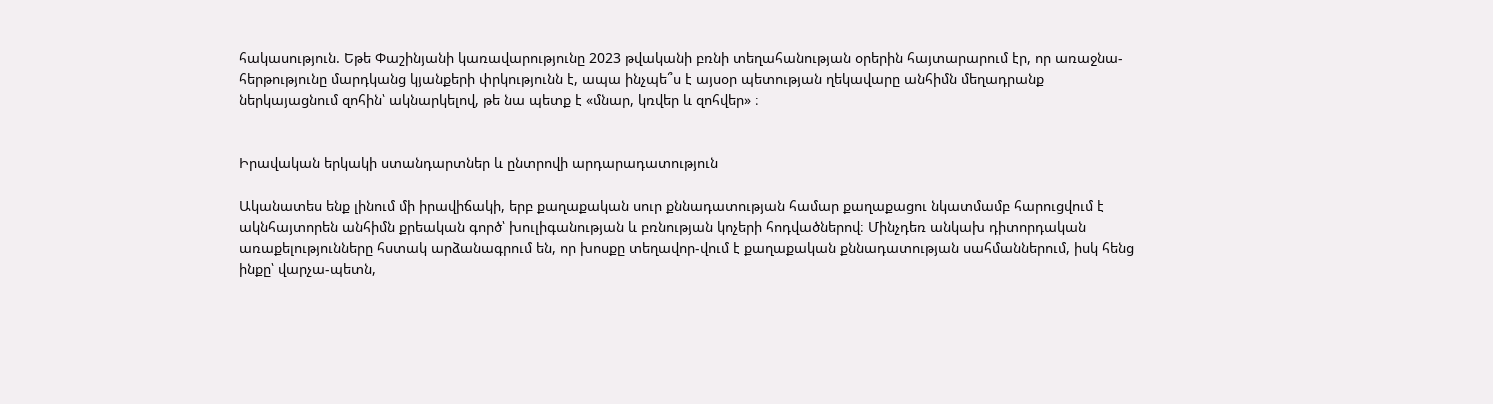հակասություն. Եթե Փաշինյանի կառավարությունը 2023 թվականի բռնի տեղահանության օրերին հայտարարում էր, որ առաջնա-հերթությունը մարդկանց կյանքերի փրկությունն է, ապա ինչպե՞ս է այսօր պետության ղեկավարը անհիմն մեղադրանք ներկայացնում զոհին՝ ակնարկելով, թե նա պետք է «մնար, կռվեր և զոհվեր» ։


Իրավական երկակի ստանդարտներ և ընտրովի արդարադատություն

Ականատես ենք լինում մի իրավիճակի, երբ քաղաքական սուր քննադատության համար քաղաքացու նկատմամբ հարուցվում է ակնհայտորեն անհիմն քրեական գործ՝ խուլիգանության և բռնության կոչերի հոդվածներով։ Մինչդեռ անկախ դիտորդական առաքելությունները հստակ արձանագրում են, որ խոսքը տեղավոր-վում է քաղաքական քննադատության սահմաններում, իսկ հենց ինքը՝ վարչա-պետն,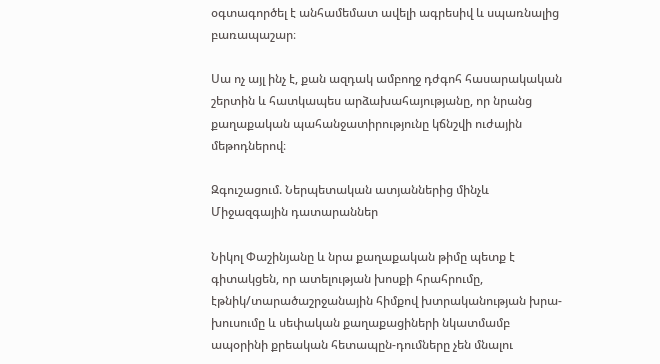օգտագործել է անհամեմատ ավելի ագրեսիվ և սպառնալից բառապաշար։

Սա ոչ այլ ինչ է, քան ազդակ ամբողջ դժգոհ հասարակական շերտին և հատկապես արձախահայությանը, որ նրանց քաղաքական պահանջատիրությունը կճնշվի ուժային մեթոդներով։

Զգուշացում. Ներպետական ատյաններից մինչև Միջազգային դատարաններ

Նիկոլ Փաշինյանը և նրա քաղաքական թիմը պետք է գիտակցեն, որ ատելության խոսքի հրահրումը, էթնիկ/տարածաշրջանային հիմքով խտրականության խրա-խուսումը և սեփական քաղաքացիների նկատմամբ ապօրինի քրեական հետապըն-դումները չեն մնալու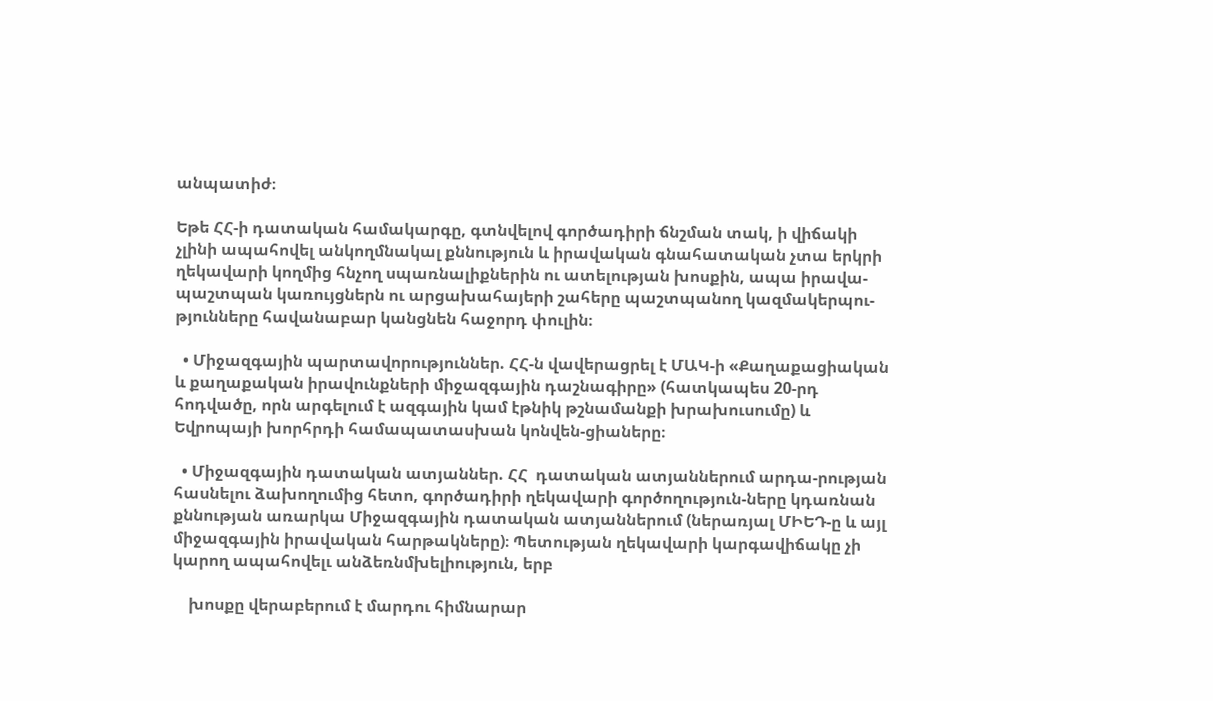անպատիժ։

Եթե ՀՀ-ի դատական համակարգը, գտնվելով գործադիրի ճնշման տակ, ի վիճակի չլինի ապահովել անկողմնակալ քննություն և իրավական գնահատական չտա երկրի ղեկավարի կողմից հնչող սպառնալիքներին ու ատելության խոսքին, ապա իրավա-պաշտպան կառույցներն ու արցախահայերի շահերը պաշտպանող կազմակերպու-թյունները հավանաբար կանցնեն հաջորդ փուլին։

  • Միջազգային պարտավորություններ. ՀՀ-ն վավերացրել է ՄԱԿ-ի «Քաղաքացիական և քաղաքական իրավունքների միջազգային դաշնագիրը» (հատկապես 20-րդ հոդվածը, որն արգելում է ազգային կամ էթնիկ թշնամանքի խրախուսումը) և Եվրոպայի խորհրդի համապատասխան կոնվեն-ցիաները։

  • Միջազգային դատական ատյաններ. ՀՀ  դատական ատյաններում արդա-րության հասնելու ձախողումից հետո, գործադիրի ղեկավարի գործողություն-ները կդառնան քննության առարկա Միջազգային դատական ատյաններում (ներառյալ ՄԻԵԴ-ը և այլ միջազգային իրավական հարթակները)։ Պետության ղեկավարի կարգավիճակը չի կարող ապահովելւ անձեռնմխելիություն, երբ

    խոսքը վերաբերում է մարդու հիմնարար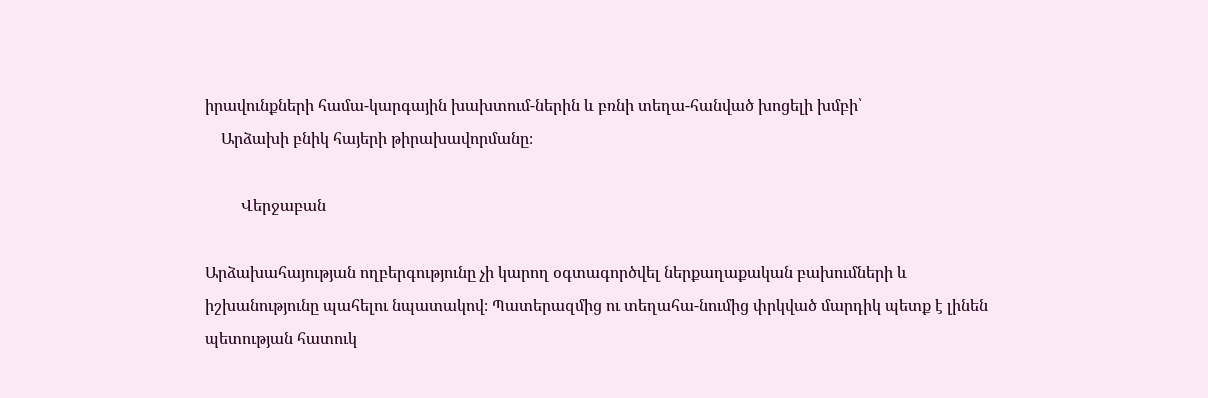իրավունքների համա-կարգային խախտում-ներին և բռնի տեղա-հանված խոցելի խմբի՝
    Արձախի բնիկ հայերի թիրախավորմանը։

         Վերջաբան

Արձախահայության ողբերգությունը չի կարող օգտագործվել ներքաղաքական բախումների և իշխանությունը պահելու նպատակով։ Պատերազմից ու տեղահա-նումից փրկված մարդիկ պետք է լինեն պետության հատուկ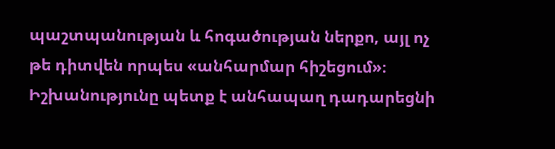պաշտպանության և հոգածության ներքո, այլ ոչ թե դիտվեն որպես «անհարմար հիշեցում»։ Իշխանությունը պետք է անհապաղ դադարեցնի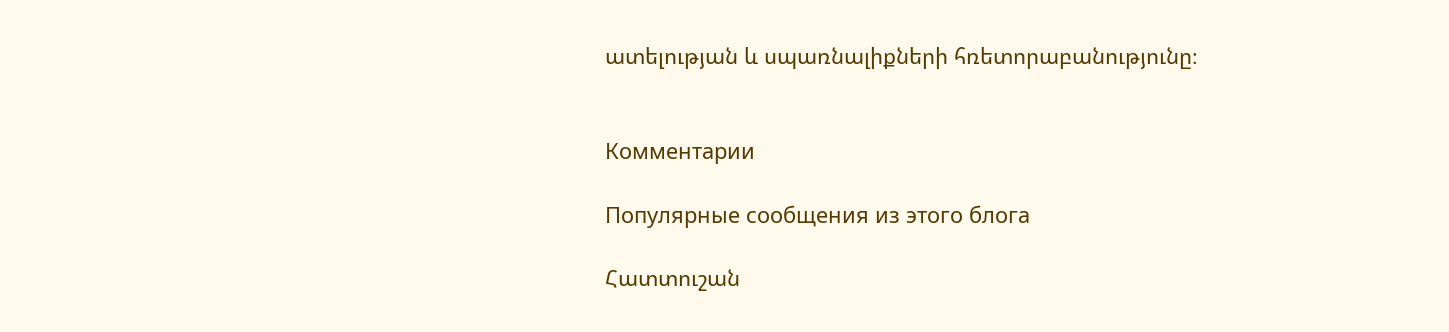ատելության և սպառնալիքների հռետորաբանությունը։


Комментарии

Популярные сообщения из этого блога

Հատտուշան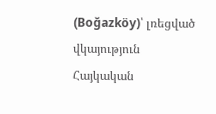(Boğazköy)՝ լռեցված վկայություն Հայկական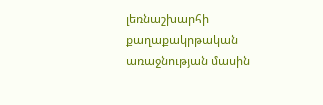լեռնաշխարհի քաղաքակրթական առաջնության մասին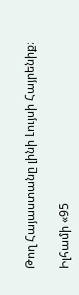Թող Հայաստանը լինի Լույսի Հայրենիք։

Իլհամի «95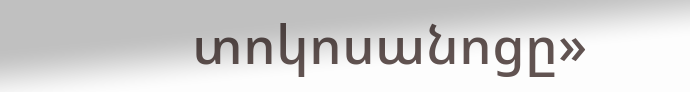տոկոսանոցը»